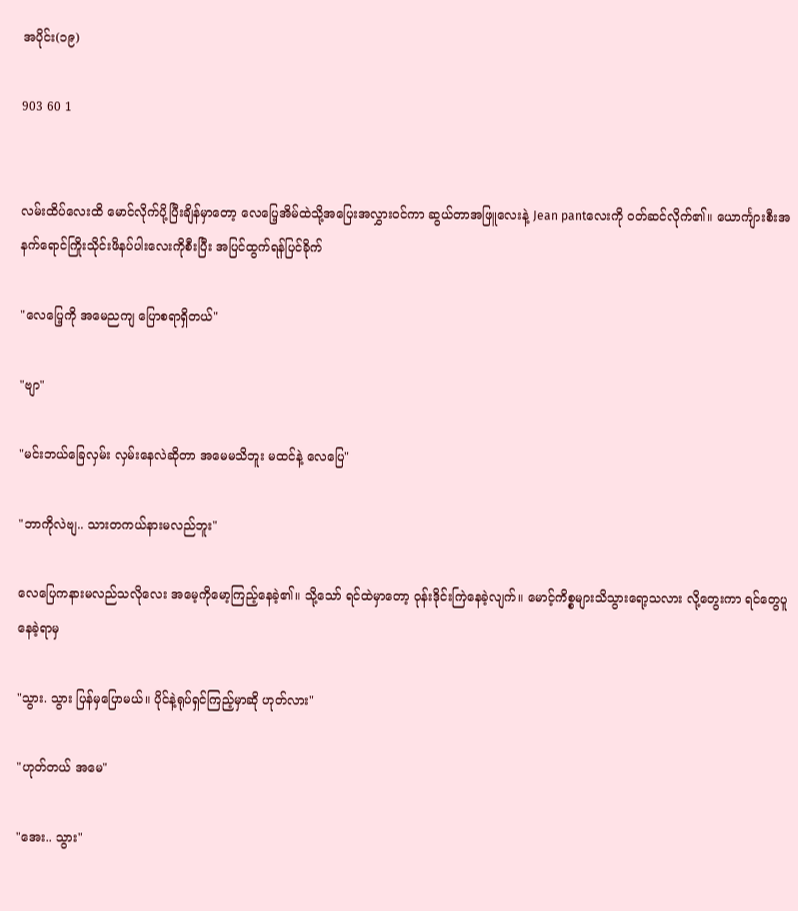အပိုင်း(၁၉)

903 60 1


လမ်းထိပ်လေးထိ မောင်လိုက်ပို့ပြီးချိန်မှာတော့ လေပြေ့အိမ်ထဲသို့အပြေးအလွှား၀င်ကာ ဆွယ်တာအဖြူလေးနဲ့ Jean pantလေးကို ၀တ်ဆင်လိုက်၏။ ယောင်္ကျားစီးအနက်ရောင်ကြိုးသိုင်းဖိနပ်ပါးလေးကိုစီးပြီး အပြင်ထွက်ရန်ပြင်ခိုက်

"လေပြေ့ကို အမေညကျ ပြောစရာရှိတယ်"

"ဗျာ"

"မင်းဘယ်ခြေလှမ်း လှမ်းနေလဲဆိုတာ အမေမသိဘူး မထင်နဲ့ လေပြေ"

"ဘာကိုလဲဗျ.. သားတကယ်နားမလည်ဘူး"

လေပြေကနားမလည်သလိုလေး အမေ့ကိုမော့ကြည့်နေခဲ့၏။ သို့သော် ရင်ထဲမှာတော့ ဝုန်းဒိုင်းကြဲနေခဲ့လျက်။ မောင့်ကိစ္စများသိသွားရော့သလား လို့တွေးကာ ရင်တွေပူနေခဲ့ရာမှ

"သွား. သွား ပြန်မှပြောမယ်။ ပိုင်နဲ့ရုပ်ရှင်ကြည့်မှာဆို ဟုတ်လား"

"ဟုတ်တယ် အမေ"

"အေး.. သွား"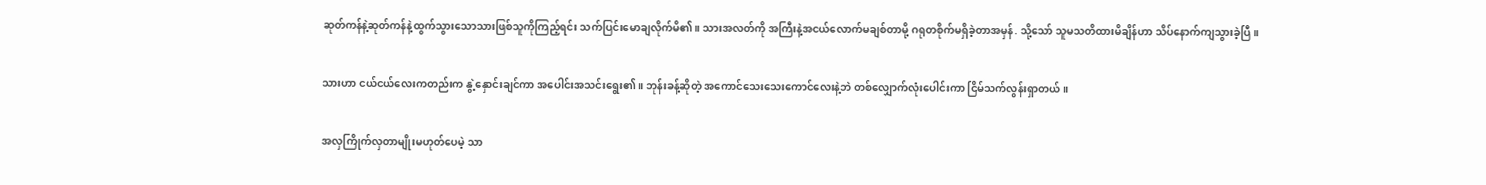ဆုတ်ကန်နဲ့ဆုတ်ကန်နဲ့ထွက်သွားသောသားဖြစ်သူကိုကြည့်ရင်း သက်ပြင်းမောချလိုက်မိ၏။ သားအလတ်ကို အကြီးနဲ့အငယ်လောက်မချစ်တာမို့ ဂရုတစိုက်မရှိခဲ့တာအမှန်. သို့သော် သူမသတိထားမိချိန်ဟာ သိပ်နောက်ကျသွားခဲ့ပြီ။

သားဟာ ငယ်ငယ်လေးကတည်းက နွဲ့နှောင်းချင်ကာ အပေါင်းအသင်းရွေး၏။ ဘုန်းခန့်ဆိုတဲ့ အကောင်သေးသေးကောင်လေးနဲ့ဘဲ တစ်လျှောက်လုံးပေါင်းကာ ငြိမ်သက်လွန်းရှာတယ်။

အလှကြိုက်လှတာမျိုးမဟုတ်ပေမဲ့ သာ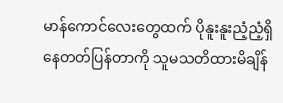မာန်ကောင်လေးတွေထက် ပိုနူးနူးညံ့ညံ့ရှိနေတတ်ပြန်တာကို သူမသတိထားမိချိန်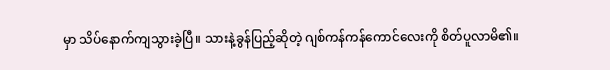မှာ သိပ်နောက်ကျသွားခဲ့ပြီ။ သားနဲ့ခွန်ပြည့်ဆိုတဲ့ ဂျစ်ကန်ကန်ကောင်လေးကို စိတ်ပူလာမိ၏။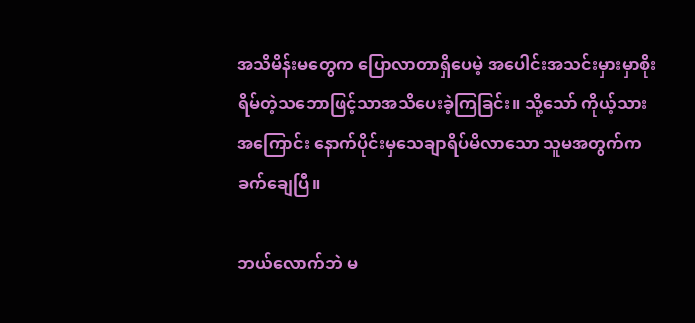အသိမိန်းမတွေက ပြောလာတာရှိပေမဲ့ အပေါင်းအသင်းမှားမှာစိုးရိမ်တဲ့သဘောဖြင့်သာအသိပေးခဲ့ကြခြင်း။ သို့သော် ကိုယ့်သားအကြောင်း နောက်ပိုင်းမှသေချာရိပ်မိလာသော သူမအတွက်က ခက်ချေပြီ။

ဘယ်လောက်ဘဲ မ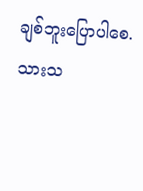ချစ်ဘူးပြောပါစေ. သားသ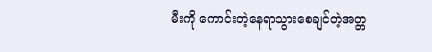မီးကို ကောင်းတဲ့နေရာသွားစေချင်တဲ့အတ္တ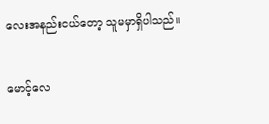လေးအနည်းငယ်တော့ သူမမှာရှိပါသည်။

မောင့်လေ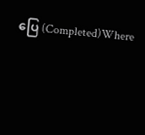ပြေ (Completed)Where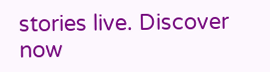stories live. Discover now